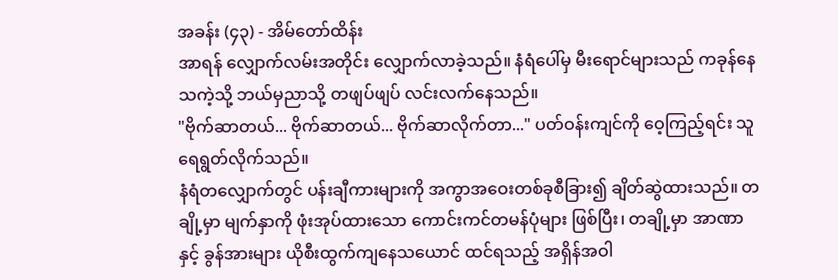အခန်း (၄၃) - အိမ်တော်ထိန်း
အာရန် လျှောက်လမ်းအတိုင်း လျှောက်လာခဲ့သည်။ နံရံပေါ်မှ မီးရောင်များသည် ကခုန်နေသကဲ့သို့ ဘယ်မှညာသို့ တဖျပ်ဖျပ် လင်းလက်နေသည်။
"ဗိုက်ဆာတယ်... ဗိုက်ဆာတယ်... ဗိုက်ဆာလိုက်တာ..." ပတ်ဝန်းကျင်ကို ဝေ့ကြည့်ရင်း သူ ရေရွတ်လိုက်သည်။
နံရံတလျှောက်တွင် ပန်းချီကားများကို အကွာအဝေးတစ်ခုစီခြား၍ ချိတ်ဆွဲထားသည်။ တချို့မှာ မျက်နှာကို ဖုံးအုပ်ထားသော ကောင်းကင်တမန်ပုံများ ဖြစ်ပြီး၊ တချို့မှာ အာဏာနှင့် ခွန်အားများ ယိုစီးထွက်ကျနေသယောင် ထင်ရသည့် အရှိန်အဝါ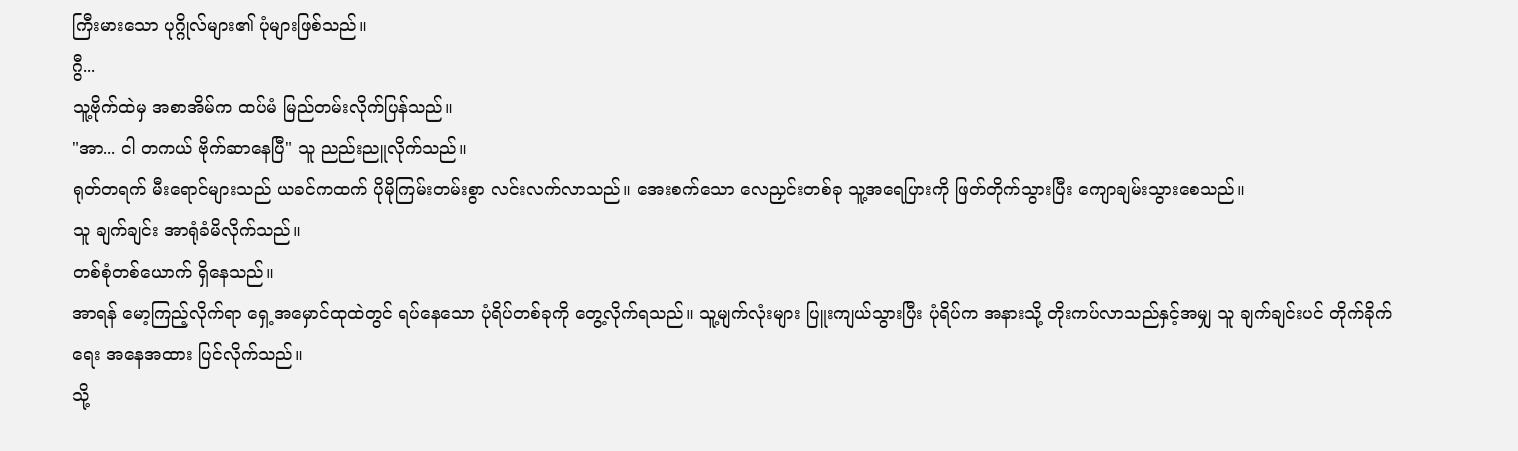ကြီးမားသော ပုဂ္ဂိုလ်များ၏ ပုံများဖြစ်သည်။
ဂွီ...
သူ့ဗိုက်ထဲမှ အစာအိမ်က ထပ်မံ မြည်တမ်းလိုက်ပြန်သည်။
"အာ... ငါ တကယ် ဗိုက်ဆာနေပြီ" သူ ညည်းညူလိုက်သည်။
ရုတ်တရက် မီးရောင်များသည် ယခင်ကထက် ပိုမိုကြမ်းတမ်းစွာ လင်းလက်လာသည်။ အေးစက်သော လေညှင်းတစ်ခု သူ့အရေပြားကို ဖြတ်တိုက်သွားပြီး ကျောချမ်းသွားစေသည်။
သူ ချက်ချင်း အာရုံခံမိလိုက်သည်။
တစ်စုံတစ်ယောက် ရှိနေသည်။
အာရန် မော့ကြည့်လိုက်ရာ ရှေ့အမှောင်ထုထဲတွင် ရပ်နေသော ပုံရိပ်တစ်ခုကို တွေ့လိုက်ရသည်။ သူ့မျက်လုံးများ ပြူးကျယ်သွားပြီး ပုံရိပ်က အနားသို့ တိုးကပ်လာသည်နှင့်အမျှ သူ ချက်ချင်းပင် တိုက်ခိုက်ရေး အနေအထား ပြင်လိုက်သည်။
သို့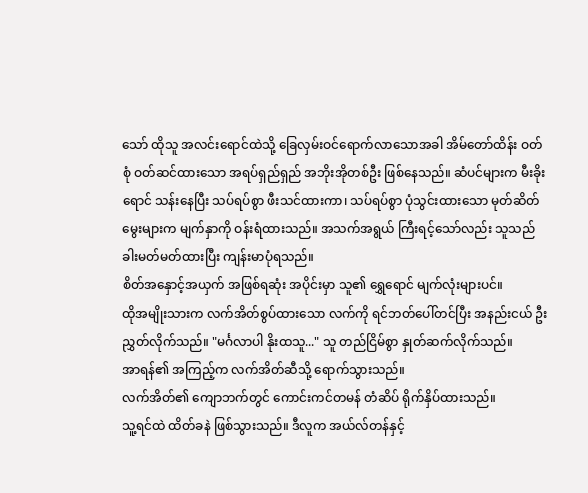သော် ထိုသူ အလင်းရောင်ထဲသို့ ခြေလှမ်းဝင်ရောက်လာသောအခါ အိမ်တော်ထိန်း ဝတ်စုံ ဝတ်ဆင်ထားသော အရပ်ရှည်ရှည် အဘိုးအိုတစ်ဦး ဖြစ်နေသည်။ ဆံပင်များက မီးခိုးရောင် သန်းနေပြီး သပ်ရပ်စွာ ဖီးသင်ထားကာ၊ သပ်ရပ်စွာ ပုံသွင်းထားသော မုတ်ဆိတ်မွေးများက မျက်နှာကို ဝန်းရံထားသည်။ အသက်အရွယ် ကြီးရင့်သော်လည်း သူသည် ခါးမတ်မတ်ထားပြီး ကျန်းမာပုံရသည်။
စိတ်အနှောင့်အယှက် အဖြစ်ရဆုံး အပိုင်းမှာ သူ၏ ရွှေရောင် မျက်လုံးများပင်။
ထိုအမျိုးသားက လက်အိတ်စွပ်ထားသော လက်ကို ရင်ဘတ်ပေါ်တင်ပြီး အနည်းငယ် ဦးညွှတ်လိုက်သည်။ "မင်္ဂလာပါ နိုးထသူ..." သူ တည်ငြိမ်စွာ နှုတ်ဆက်လိုက်သည်။
အာရန်၏ အကြည့်က လက်အိတ်ဆီသို့ ရောက်သွားသည်။
လက်အိတ်၏ ကျောဘက်တွင် ကောင်းကင်တမန် တံဆိပ် ရိုက်နှိပ်ထားသည်။
သူ့ရင်ထဲ ထိတ်ခနဲ ဖြစ်သွားသည်။ ဒီလူက အယ်လ်တန်နှင့်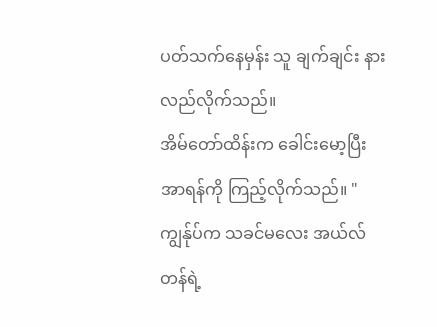ပတ်သက်နေမှန်း သူ ချက်ချင်း နားလည်လိုက်သည်။
အိမ်တော်ထိန်းက ခေါင်းမော့ပြီး အာရန်ကို ကြည့်လိုက်သည်။ "ကျွန်ုပ်က သခင်မလေး အယ်လ်တန်ရဲ့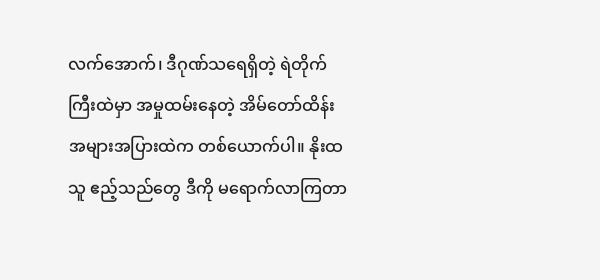လက်အောက်၊ ဒီဂုဏ်သရေရှိတဲ့ ရဲတိုက်ကြီးထဲမှာ အမှုထမ်းနေတဲ့ အိမ်တော်ထိန်း အများအပြားထဲက တစ်ယောက်ပါ။ နိုးထသူ ဧည့်သည်တွေ ဒီကို မရောက်လာကြတာ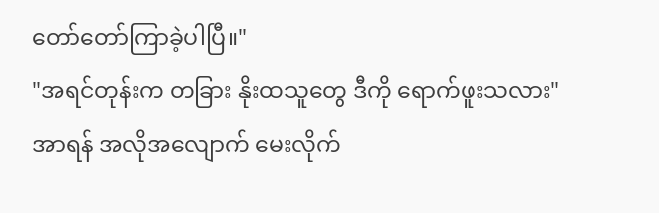တော်တော်ကြာခဲ့ပါပြီ။"
"အရင်တုန်းက တခြား နိုးထသူတွေ ဒီကို ရောက်ဖူးသလား" အာရန် အလိုအလျောက် မေးလိုက်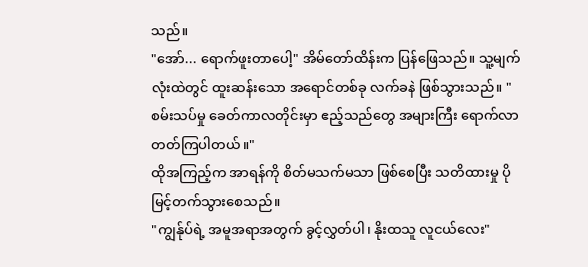သည်။
"အော်... ရောက်ဖူးတာပေါ့" အိမ်တော်ထိန်းက ပြန်ဖြေသည်။ သူ့မျက်လုံးထဲတွင် ထူးဆန်းသော အရောင်တစ်ခု လက်ခနဲ ဖြစ်သွားသည်။ "စမ်းသပ်မှု ခေတ်ကာလတိုင်းမှာ ဧည့်သည်တွေ အများကြီး ရောက်လာတတ်ကြပါတယ်။"
ထိုအကြည့်က အာရန်ကို စိတ်မသက်မသာ ဖြစ်စေပြီး သတိထားမှု ပိုမြင့်တက်သွားစေသည်။
"ကျွန်ုပ်ရဲ့ အမူအရာအတွက် ခွင့်လွှတ်ပါ၊ နိုးထသူ လူငယ်လေး"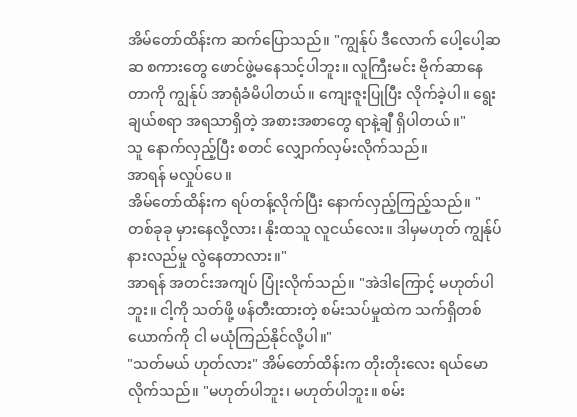အိမ်တော်ထိန်းက ဆက်ပြောသည်။ "ကျွန်ုပ် ဒီလောက် ပေါ့ပေါ့ဆဆ စကားတွေ ဖောင်ဖွဲ့မနေသင့်ပါဘူး။ လူကြီးမင်း ဗိုက်ဆာနေတာကို ကျွန်ုပ် အာရုံခံမိပါတယ်။ ကျေးဇူးပြုပြီး လိုက်ခဲ့ပါ။ ရွေးချယ်စရာ အရသာရှိတဲ့ အစားအစာတွေ ရာနဲ့ချီ ရှိပါတယ်။"
သူ နောက်လှည့်ပြီး စတင် လျှောက်လှမ်းလိုက်သည်။
အာရန် မလှုပ်ပေ။
အိမ်တော်ထိန်းက ရပ်တန့်လိုက်ပြီး နောက်လှည့်ကြည့်သည်။ "တစ်ခုခု မှားနေလို့လား၊ နိုးထသူ လူငယ်လေး။ ဒါမှမဟုတ် ကျွန်ုပ် နားလည်မှု လွဲနေတာလား။"
အာရန် အတင်းအကျပ် ပြုံးလိုက်သည်။ "အဲဒါကြောင့် မဟုတ်ပါဘူး။ ငါ့ကို သတ်ဖို့ ဖန်တီးထားတဲ့ စမ်းသပ်မှုထဲက သက်ရှိတစ်ယောက်ကို ငါ မယုံကြည်နိုင်လို့ပါ။"
"သတ်မယ် ဟုတ်လား" အိမ်တော်ထိန်းက တိုးတိုးလေး ရယ်မောလိုက်သည်။ "မဟုတ်ပါဘူး၊ မဟုတ်ပါဘူး။ စမ်း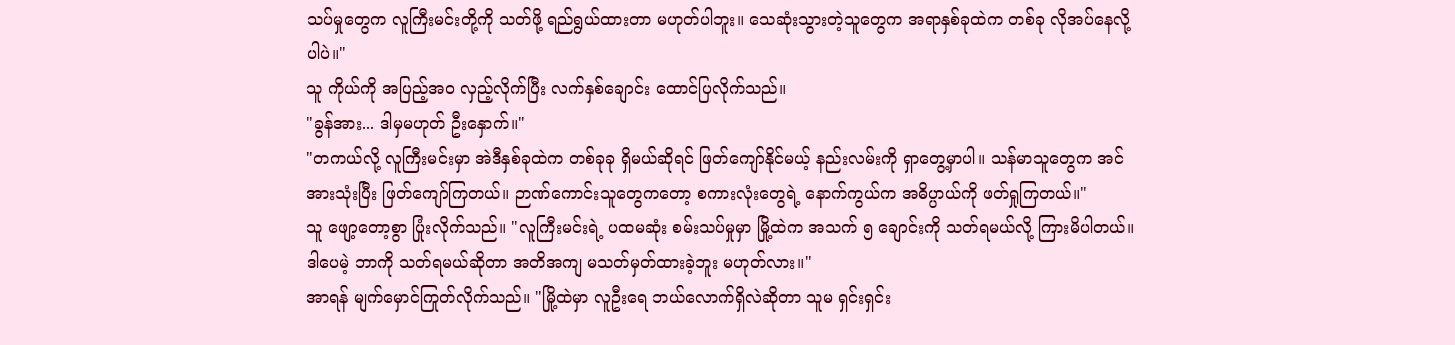သပ်မှုတွေက လူကြီးမင်းတို့ကို သတ်ဖို့ ရည်ရွယ်ထားတာ မဟုတ်ပါဘူး။ သေဆုံးသွားတဲ့သူတွေက အရာနှစ်ခုထဲက တစ်ခု လိုအပ်နေလို့ပါပဲ။"
သူ ကိုယ်ကို အပြည့်အဝ လှည့်လိုက်ပြီး လက်နှစ်ချောင်း ထောင်ပြလိုက်သည်။
"ခွန်အား... ဒါမှမဟုတ် ဦးနှောက်။"
"တကယ်လို့ လူကြီးမင်းမှာ အဲဒီနှစ်ခုထဲက တစ်ခုခု ရှိမယ်ဆိုရင် ဖြတ်ကျော်နိုင်မယ့် နည်းလမ်းကို ရှာတွေ့မှာပါ။ သန်မာသူတွေက အင်အားသုံးပြီး ဖြတ်ကျော်ကြတယ်။ ဉာဏ်ကောင်းသူတွေကတော့ စကားလုံးတွေရဲ့ နောက်ကွယ်က အဓိပ္ပာယ်ကို ဖတ်ရှုကြတယ်။"
သူ ဖျော့တော့စွာ ပြုံးလိုက်သည်။ "လူကြီးမင်းရဲ့ ပထမဆုံး စမ်းသပ်မှုမှာ မြို့ထဲက အသက် ၅ ချောင်းကို သတ်ရမယ်လို့ ကြားမိပါတယ်။ ဒါပေမဲ့ ဘာကို သတ်ရမယ်ဆိုတာ အတိအကျ မသတ်မှတ်ထားခဲ့ဘူး မဟုတ်လား။"
အာရန် မျက်မှောင်ကြုတ်လိုက်သည်။ "မြို့ထဲမှာ လူဦးရေ ဘယ်လောက်ရှိလဲဆိုတာ သူမ ရှင်းရှင်း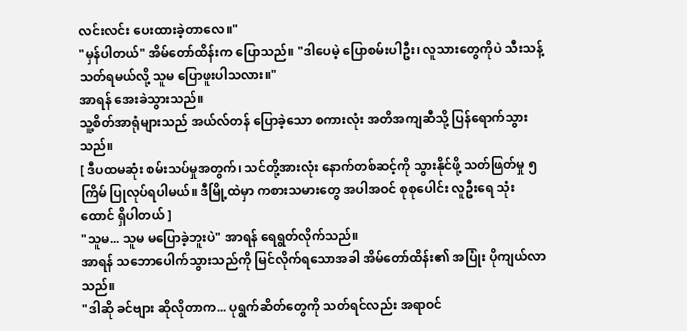လင်းလင်း ပေးထားခဲ့တာလေ။"
"မှန်ပါတယ်" အိမ်တော်ထိန်းက ပြောသည်။ "ဒါပေမဲ့ ပြောစမ်းပါဦး၊ လူသားတွေကိုပဲ သီးသန့် သတ်ရမယ်လို့ သူမ ပြောဖူးပါသလား။"
အာရန် အေးခဲသွားသည်။
သူ့စိတ်အာရုံများသည် အယ်လ်တန် ပြောခဲ့သော စကားလုံး အတိအကျဆီသို့ ပြန်ရောက်သွားသည်။
[ ဒီပထမဆုံး စမ်းသပ်မှုအတွက်၊ သင်တို့အားလုံး နောက်တစ်ဆင့်ကို သွားနိုင်ဖို့ သတ်ဖြတ်မှု ၅ ကြိမ် ပြုလုပ်ရပါမယ်။ ဒီမြို့ထဲမှာ ကစားသမားတွေ အပါအဝင် စုစုပေါင်း လူဦးရေ သုံးထောင် ရှိပါတယ် ]
"သူမ... သူမ မပြောခဲ့ဘူးပဲ" အာရန် ရေရွတ်လိုက်သည်။
အာရန် သဘောပေါက်သွားသည်ကို မြင်လိုက်ရသောအခါ အိမ်တော်ထိန်း၏ အပြုံး ပိုကျယ်လာသည်။
"ဒါဆို ခင်ဗျား ဆိုလိုတာက... ပုရွက်ဆိတ်တွေကို သတ်ရင်လည်း အရာဝင်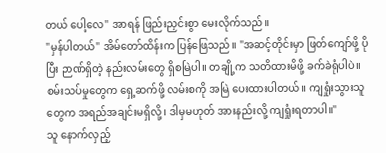တယ် ပေါ့လေ" အာရန် ဖြည်းညှင်းစွာ မေးလိုက်သည်။
"မှန်ပါတယ်" အိမ်တော်ထိန်းက ပြန်ဖြေသည်။ "အဆင့်တိုင်းမှာ ဖြတ်ကျော်ဖို့ ပိုပြီး ဉာဏ်ရှိတဲ့ နည်းလမ်းတွေ ရှိစမြဲပါ။ တချို့က သတိထားမိဖို့ ခက်ခဲရုံပါပဲ။ စမ်းသပ်မှုတွေက ရှေ့ဆက်ဖို့ လမ်းစကို အမြဲ ပေးထားပါတယ်။ ကျရှုံးသွားသူတွေက အရည်အချင်းမရှိလို့၊ ဒါမှမဟုတ် အားနည်းလို့ ကျရှုံးရတာပါ။"
သူ နောက်လှည့်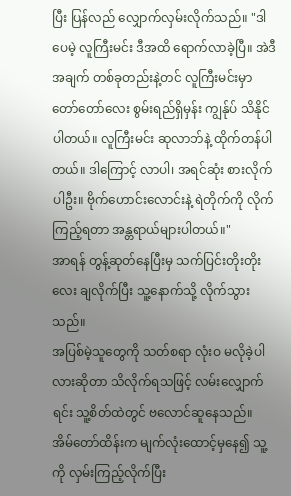ပြီး ပြန်လည် လျှောက်လှမ်းလိုက်သည်။ "ဒါပေမဲ့ လူကြီးမင်း ဒီအထိ ရောက်လာခဲ့ပြီ။ အဲဒီအချက် တစ်ခုတည်းနဲ့တင် လူကြီးမင်းမှာ တော်တော်လေး စွမ်းရည်ရှိမှန်း ကျွန်ုပ် သိနိုင်ပါတယ်။ လူကြီးမင်း ဆုလာဘ်နဲ့ ထိုက်တန်ပါတယ်။ ဒါကြောင့် လာပါ၊ အရင်ဆုံး စားလိုက်ပါဦး။ ဗိုက်ဟောင်းလောင်းနဲ့ ရဲတိုက်ကို လိုက်ကြည့်ရတာ အန္တရာယ်များပါတယ်။"
အာရန် တွန့်ဆုတ်နေပြီးမှ သက်ပြင်းတိုးတိုးလေး ချလိုက်ပြီး သူ့နောက်သို့ လိုက်သွားသည်။
အပြစ်မဲ့သူတွေကို သတ်စရာ လုံးဝ မလိုခဲ့ပါလားဆိုတာ သိလိုက်ရသဖြင့် လမ်းလျှောက်ရင်း သူ့စိတ်ထဲတွင် ဗလောင်ဆူနေသည်။
အိမ်တော်ထိန်းက မျက်လုံးထောင့်မှနေ၍ သူ့ကို လှမ်းကြည့်လိုက်ပြီး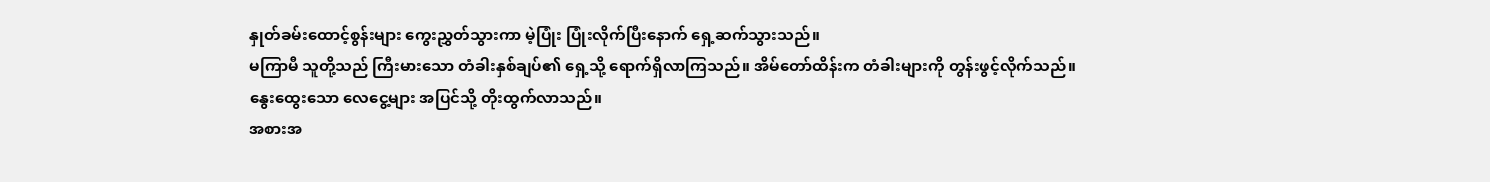နှုတ်ခမ်းထောင့်စွန်းများ ကွေးညွှတ်သွားကာ မဲ့ပြုံး ပြုံးလိုက်ပြီးနောက် ရှေ့ဆက်သွားသည်။
မကြာမီ သူတို့သည် ကြီးမားသော တံခါးနှစ်ချပ်၏ ရှေ့သို့ ရောက်ရှိလာကြသည်။ အိမ်တော်ထိန်းက တံခါးများကို တွန်းဖွင့်လိုက်သည်။
နွေးထွေးသော လေငွေ့များ အပြင်သို့ တိုးထွက်လာသည်။
အစားအ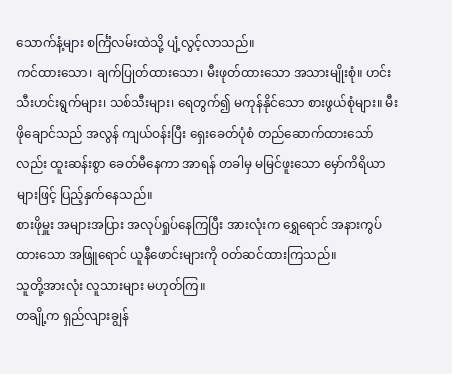သောက်နံ့များ စင်္ကြံလမ်းထဲသို့ ပျံ့လွင့်လာသည်။
ကင်ထားသော၊ ချက်ပြုတ်ထားသော၊ မီးဖုတ်ထားသော အသားမျိုးစုံ။ ဟင်းသီးဟင်းရွက်များ၊ သစ်သီးများ၊ ရေတွက်၍ မကုန်နိုင်သော စားဖွယ်စုံများ။ မီးဖိုချောင်သည် အလွန် ကျယ်ဝန်းပြီး ရှေးခေတ်ပုံစံ တည်ဆောက်ထားသော်လည်း ထူးဆန်းစွာ ခေတ်မီနေကာ အာရန် တခါမှ မမြင်ဖူးသော မှော်ကိရိယာများဖြင့် ပြည့်နှက်နေသည်။
စားဖိုမှူး အများအပြား အလုပ်ရှုပ်နေကြပြီး အားလုံးက ရွှေရောင် အနားကွပ်ထားသော အဖြူရောင် ယူနီဖောင်းများကို ဝတ်ဆင်ထားကြသည်။
သူတို့အားလုံး လူသားများ မဟုတ်ကြ။
တချို့က ရှည်လျားချွန်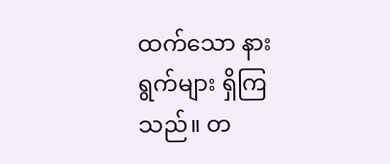ထက်သော နားရွက်များ ရှိကြသည်။ တ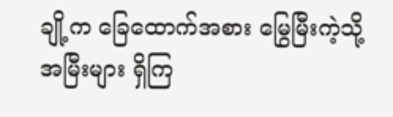ချို့က ခြေထောက်အစား မြွေမြီးကဲ့သို့ အမြီးများ ရှိကြ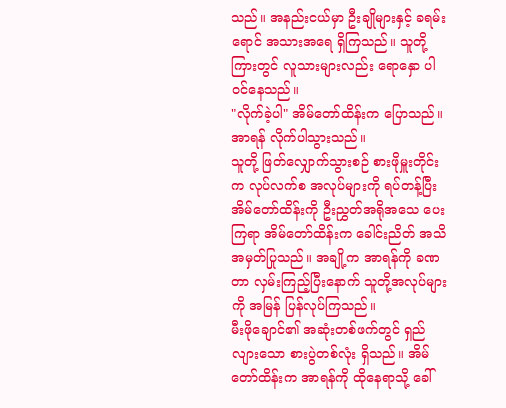သည်။ အနည်းငယ်မှာ ဦးချိုများနှင့် ခရမ်းရောင် အသားအရေ ရှိကြသည်။ သူတို့ကြားတွင် လူသားများလည်း ရောနှော ပါဝင်နေသည်။
"လိုက်ခဲ့ပါ" အိမ်တော်ထိန်းက ပြောသည်။
အာရန် လိုက်ပါသွားသည်။
သူတို့ ဖြတ်လျှောက်သွားစဉ် စားဖိုမှူးတိုင်းက လုပ်လက်စ အလုပ်များကို ရပ်တန့်ပြီး အိမ်တော်ထိန်းကို ဦးညွှတ်အရိုအသေ ပေးကြရာ အိမ်တော်ထိန်းက ခေါင်းညိတ် အသိအမှတ်ပြုသည်။ အချို့က အာရန်ကို ခဏတာ လှမ်းကြည့်ပြီးနောက် သူတို့အလုပ်များကို အမြန် ပြန်လုပ်ကြသည်။
မီးဖိုချောင်၏ အဆုံးတစ်ဖက်တွင် ရှည်လျားသော စားပွဲတစ်လုံး ရှိသည်။ အိမ်တော်ထိန်းက အာရန်ကို ထိုနေရာသို့ ခေါ်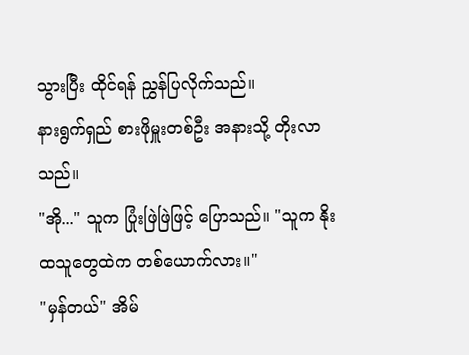သွားပြီး ထိုင်ရန် ညွှန်ပြလိုက်သည်။
နားရွက်ရှည် စားဖိုမှူးတစ်ဦး အနားသို့ တိုးလာသည်။
"အို..." သူက ပြုံးဖြဲဖြဲဖြင့် ပြောသည်။ "သူက နိုးထသူတွေထဲက တစ်ယောက်လား။"
"မှန်တယ်" အိမ်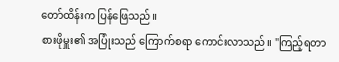တော်ထိန်းက ပြန်ဖြေသည်။
စားဖိုမှူး၏ အပြုံးသည် ကြောက်စရာ ကောင်းလာသည်။ "ကြည့်ရတာ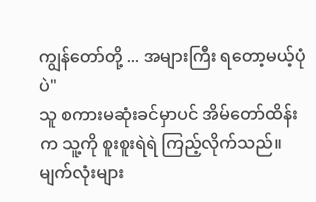ကျွန်တော်တို့ ... အများကြီး ရတော့မယ့်ပုံပဲ"
သူ စကားမဆုံးခင်မှာပင် အိမ်တော်ထိန်းက သူ့ကို စူးစူးရဲရဲ ကြည့်လိုက်သည်။ မျက်လုံးများ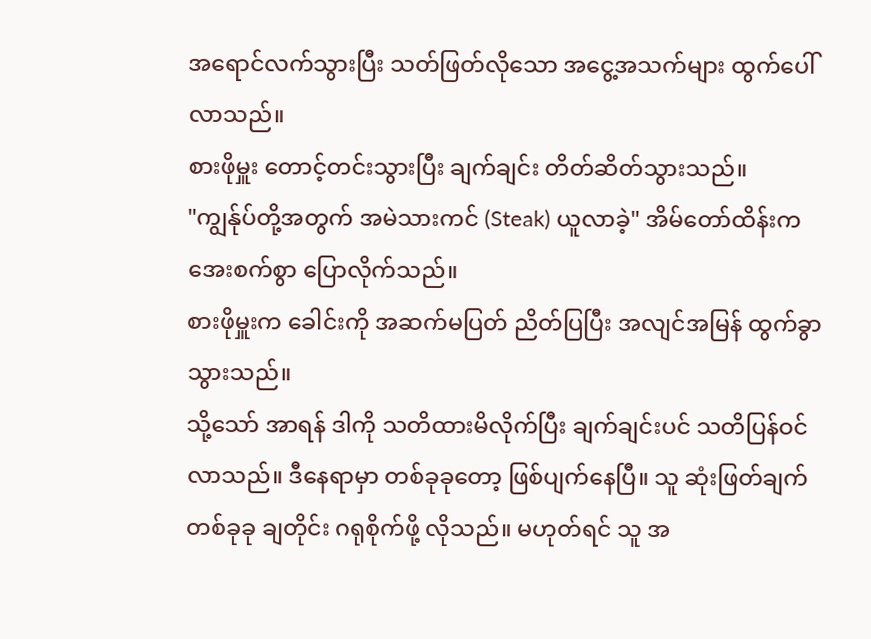အရောင်လက်သွားပြီး သတ်ဖြတ်လိုသော အငွေ့အသက်များ ထွက်ပေါ်လာသည်။
စားဖိုမှူး တောင့်တင်းသွားပြီး ချက်ချင်း တိတ်ဆိတ်သွားသည်။
"ကျွန်ုပ်တို့အတွက် အမဲသားကင် (Steak) ယူလာခဲ့" အိမ်တော်ထိန်းက အေးစက်စွာ ပြောလိုက်သည်။
စားဖိုမှူးက ခေါင်းကို အဆက်မပြတ် ညိတ်ပြပြီး အလျင်အမြန် ထွက်ခွာသွားသည်။
သို့သော် အာရန် ဒါကို သတိထားမိလိုက်ပြီး ချက်ချင်းပင် သတိပြန်ဝင်လာသည်။ ဒီနေရာမှာ တစ်ခုခုတော့ ဖြစ်ပျက်နေပြီ။ သူ ဆုံးဖြတ်ချက် တစ်ခုခု ချတိုင်း ဂရုစိုက်ဖို့ လိုသည်။ မဟုတ်ရင် သူ အ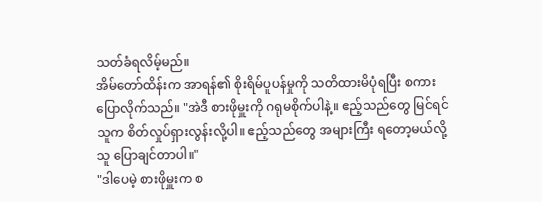သတ်ခံရလိမ့်မည်။
အိမ်တော်ထိန်းက အာရန်၏ စိုးရိမ်ပူပန်မှုကို သတိထားမိပုံရပြီး စကားပြောလိုက်သည်။ "အဲဒီ စားဖိုမှူးကို ဂရုမစိုက်ပါနဲ့။ ဧည့်သည်တွေ မြင်ရင် သူက စိတ်လှုပ်ရှားလွန်းလို့ပါ။ ဧည့်သည်တွေ အများကြီး ရတော့မယ်လို့ သူ ပြောချင်တာပါ။"
"ဒါပေမဲ့ စားဖိုမှူးက စ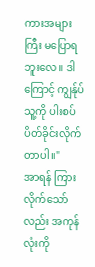ကားအများကြီး မပြောရဘူးလေ။ ဒါကြောင့် ကျွန်ုပ် သူ့ကို ပါးစပ်ပိတ်ခိုင်းလိုက်တာပါ။"
အာရန် ကြားလိုက်သော်လည်း အကုန်လုံးကို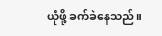ယုံဖို့ ခက်ခဲနေသည်။